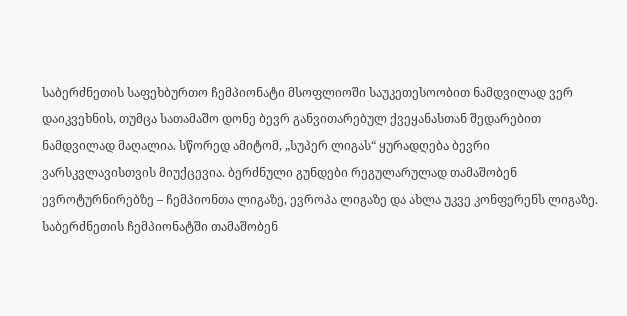საბერძნეთის საფეხბურთო ჩემპიონატი მსოფლიოში საუკეთესოობით ნამდვილად ვერ დაიკვეხნის, თუმცა სათამაშო დონე ბევრ განვითარებულ ქვეყანასთან შედარებით ნამდვილად მაღალია. სწორედ ამიტომ, „სუპერ ლიგას“ ყურადღება ბევრი ვარსკვლავისთვის მიუქცევია. ბერძნული გუნდები რეგულარულად თამაშობენ ევროტურნირებზე – ჩემპიონთა ლიგაზე, ევროპა ლიგაზე და ახლა უკვე კონფერენს ლიგაზე.
საბერძნეთის ჩემპიონატში თამაშობენ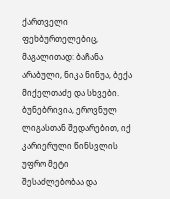ქართველი ფეხბურთელებიც, მაგალითად: ბაჩანა არაბული, ნიკა ნინუა, ბექა მიქელთაძე და სხვები. ბუნებრივია, ეროვნულ ლიგასთან შედარებით, იქ კარიერული წინსვლის უფრო მეტი შესაძლებობაა და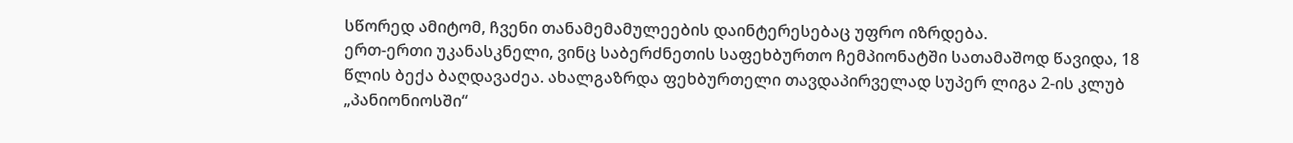სწორედ ამიტომ, ჩვენი თანამემამულეების დაინტერესებაც უფრო იზრდება.
ერთ-ერთი უკანასკნელი, ვინც საბერძნეთის საფეხბურთო ჩემპიონატში სათამაშოდ წავიდა, 18 წლის ბექა ბაღდავაძეა. ახალგაზრდა ფეხბურთელი თავდაპირველად სუპერ ლიგა 2-ის კლუბ „პანიონიოსში“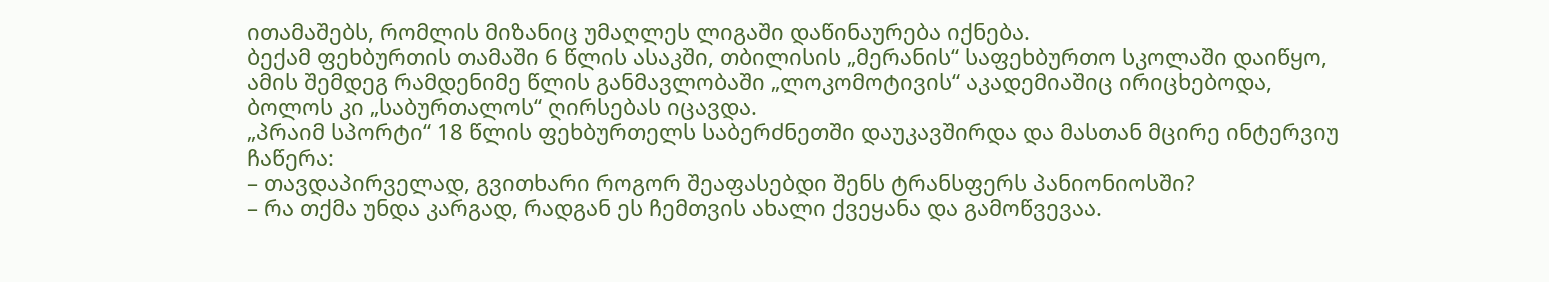ითამაშებს, რომლის მიზანიც უმაღლეს ლიგაში დაწინაურება იქნება.
ბექამ ფეხბურთის თამაში 6 წლის ასაკში, თბილისის „მერანის“ საფეხბურთო სკოლაში დაიწყო, ამის შემდეგ რამდენიმე წლის განმავლობაში „ლოკომოტივის“ აკადემიაშიც ირიცხებოდა, ბოლოს კი „საბურთალოს“ ღირსებას იცავდა.
„პრაიმ სპორტი“ 18 წლის ფეხბურთელს საბერძნეთში დაუკავშირდა და მასთან მცირე ინტერვიუ ჩაწერა:
– თავდაპირველად, გვითხარი როგორ შეაფასებდი შენს ტრანსფერს პანიონიოსში?
– რა თქმა უნდა კარგად, რადგან ეს ჩემთვის ახალი ქვეყანა და გამოწვევაა.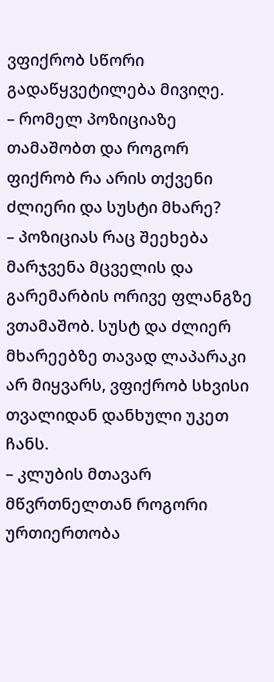ვფიქრობ სწორი გადაწყვეტილება მივიღე.
– რომელ პოზიციაზე თამაშობთ და როგორ ფიქრობ რა არის თქვენი ძლიერი და სუსტი მხარე?
– პოზიციას რაც შეეხება მარჯვენა მცველის და გარემარბის ორივე ფლანგზე ვთამაშობ. სუსტ და ძლიერ მხარეებზე თავად ლაპარაკი არ მიყვარს, ვფიქრობ სხვისი თვალიდან დანხული უკეთ ჩანს.
– კლუბის მთავარ მწვრთნელთან როგორი ურთიერთობა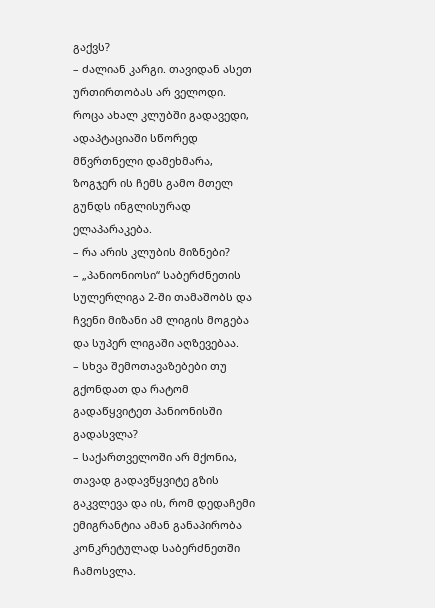გაქვს?
– ძალიან კარგი. თავიდან ასეთ ურთირთობას არ ველოდი. როცა ახალ კლუბში გადავედი, ადაპტაციაში სწორედ მწვრთნელი დამეხმარა, ზოგჯერ ის ჩემს გამო მთელ გუნდს ინგლისურად ელაპარაკება.
– რა არის კლუბის მიზნები?
– „პანიონიოსი“ საბერძნეთის სულერლიგა 2-ში თამაშობს და ჩვენი მიზანი ამ ლიგის მოგება და სუპერ ლიგაში აღზევებაა.
– სხვა შემოთავაზებები თუ გქონდათ და რატომ გადაწყვიტეთ პანიონისში გადასვლა?
– საქართველოში არ მქონია, თავად გადავწყვიტე გზის გაკვლევა და ის, რომ დედაჩემი ემიგრანტია ამან განაპირობა კონკრეტულად საბერძნეთში ჩამოსვლა.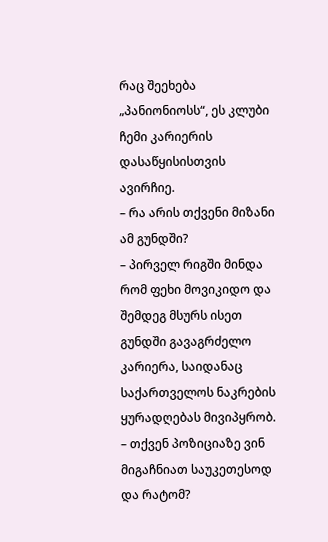რაც შეეხება „პანიონიოსს“, ეს კლუბი ჩემი კარიერის დასაწყისისთვის ავირჩიე.
– რა არის თქვენი მიზანი ამ გუნდში?
– პირველ რიგში მინდა რომ ფეხი მოვიკიდო და შემდეგ მსურს ისეთ გუნდში გავაგრძელო კარიერა, საიდანაც საქართველოს ნაკრების ყურადღებას მივიპყრობ.
– თქვენ პოზიციაზე ვინ მიგაჩნიათ საუკეთესოდ და რატომ?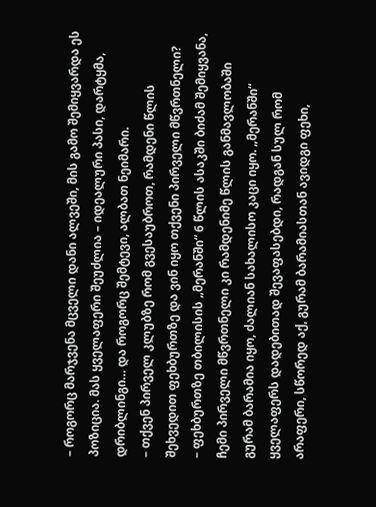– როგორც მარჯვენა მცველი დანი ალვეში, მის გამო შემიყვარდა ეს პოზიცია. მას ყველაფერი შეუძლია – იდეალური პასი, დარტყმა, დრიბლინგი… და როგორც შემტევი, ალბათ ნეიმარი.
– თქვენ პირველ კლუბზე რომ გვესაუბროთ, რამდენი წლის შეხვედით ფეხბურთზე და ვინ იყო თქვენი პირველი მწვრთნელი?
– ფეხბურთზე თბილისის „მერანში“ 6 წლის ასაკში ბიძამ შემიყვანა, ჩემი პირველი მწვრთნელი კი რამდენიმე წლის განმავლობაში გურამ ბარამია იყო, ძალიან სახალისო კაცი იყო. „მერანში“ ყველაფერს დადებითად შევაფასებდი, რადგან სულ რომ არაფერი, სწორედ აქ, გურამ ბარამიასთან ავიდგი ფეხი,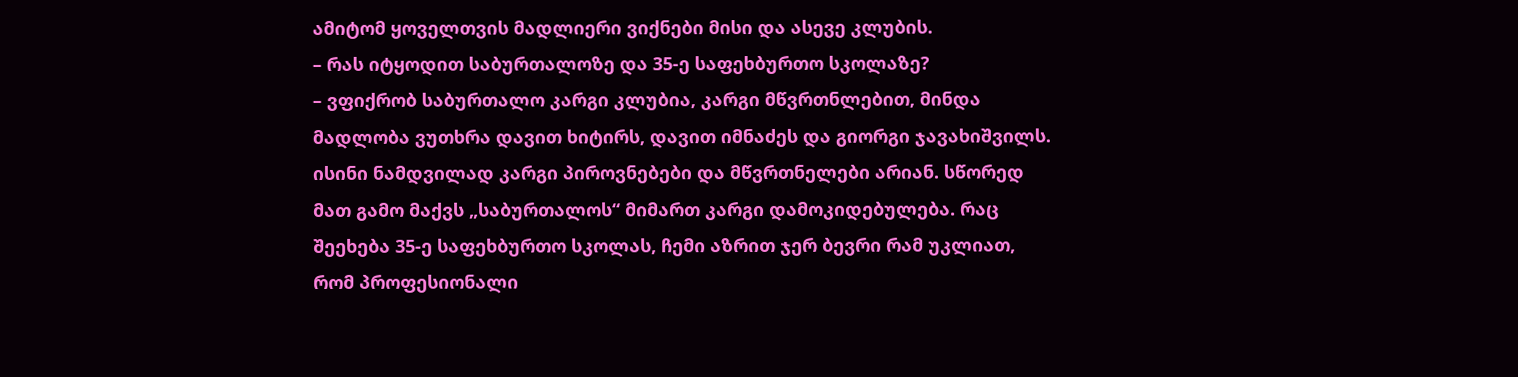ამიტომ ყოველთვის მადლიერი ვიქნები მისი და ასევე კლუბის.
– რას იტყოდით საბურთალოზე და 35-ე საფეხბურთო სკოლაზე?
– ვფიქრობ საბურთალო კარგი კლუბია, კარგი მწვრთნლებით, მინდა მადლობა ვუთხრა დავით ხიტირს, დავით იმნაძეს და გიორგი ჯავახიშვილს. ისინი ნამდვილად კარგი პიროვნებები და მწვრთნელები არიან. სწორედ მათ გამო მაქვს „საბურთალოს“ მიმართ კარგი დამოკიდებულება. რაც შეეხება 35-ე საფეხბურთო სკოლას, ჩემი აზრით ჯერ ბევრი რამ უკლიათ, რომ პროფესიონალი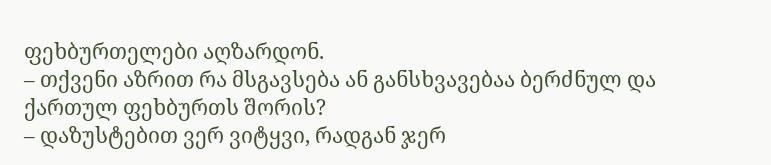ფეხბურთელები აღზარდონ.
– თქვენი აზრით რა მსგავსება ან განსხვავებაა ბერძნულ და ქართულ ფეხბურთს შორის?
– დაზუსტებით ვერ ვიტყვი, რადგან ჯერ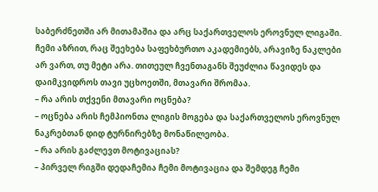საბერძნეთში არ მითამაშია და არც საქართველოს ეროვნულ ლიგაში. ჩემი აზრით, რაც შეეხება საფეხბურთო აკადემიებს, არავიზე ნაკლები არ ვართ, თუ მეტი არა. თითეულ ჩვენთაგანს შეუძლია წავიდეს და დაიმკვიდროს თავი უცხოეთში, მთავარი შრომაა.
– რა არის თქვენი მთავარი ოცნება?
– ოცნება არის ჩემპიონთა ლიგის მოგება და საქართველოს ეროვნულ ნაკრებთან დიდ ტურნირებზე მონაწილეობა.
– რა არის გაძლევთ მოტივაციას?
– პირველ რიგში დედაჩემია ჩემი მოტივაცია და შემდეგ ჩემი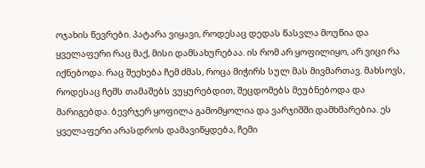ოჯახის წევრები. პატარა ვიყავი, როდესაც დედას წასვლა მოუწია და ყველაფერი რაც მაქ, მისი დამსახურებაა. ის რომ არ ყოფილიყო, არ ვიცი რა იქნებოდა. რაც შეეხება ჩემ ძმას, როცა მიჭირს სულ მას მივმართავ. მახსოვს, როდესაც ჩემს თამაშებს ვუყურებდით, შეცდომებს მეუბნებოდა და მარიგებდა. ბევრჯერ ყოფილა გამომყოლია და ვარჯიშში დამხმარებია. ეს ყველაფერი არასდროს დამავიწყდება, ჩემი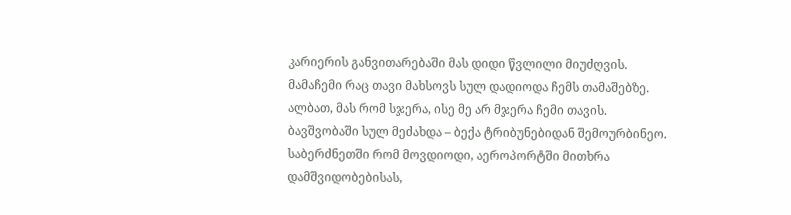კარიერის განვითარებაში მას დიდი წვლილი მიუძღვის.
მამაჩემი რაც თავი მახსოვს სულ დადიოდა ჩემს თამაშებზე. ალბათ, მას რომ სჯერა, ისე მე არ მჯერა ჩემი თავის. ბავშვობაში სულ მეძახდა – ბექა ტრიბუნებიდან შემოურბინეო. საბერძნეთში რომ მოვდიოდი, აეროპორტში მითხრა დამშვიდობებისას,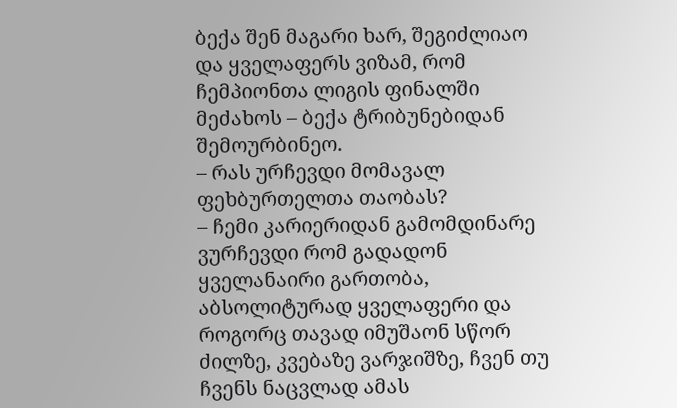ბექა შენ მაგარი ხარ, შეგიძლიაო და ყველაფერს ვიზამ, რომ ჩემპიონთა ლიგის ფინალში მეძახოს – ბექა ტრიბუნებიდან შემოურბინეო.
– რას ურჩევდი მომავალ ფეხბურთელთა თაობას?
– ჩემი კარიერიდან გამომდინარე ვურჩევდი რომ გადადონ ყველანაირი გართობა, აბსოლიტურად ყველაფერი და როგორც თავად იმუშაონ სწორ ძილზე, კვებაზე ვარჯიშზე, ჩვენ თუ ჩვენს ნაცვლად ამას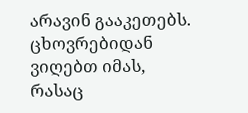არავინ გააკეთებს. ცხოვრებიდან ვიღებთ იმას, რასაც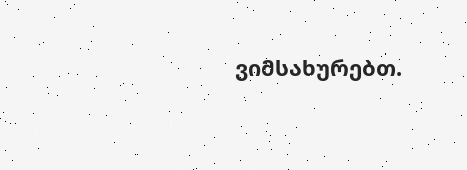ვიმსახურებთ.